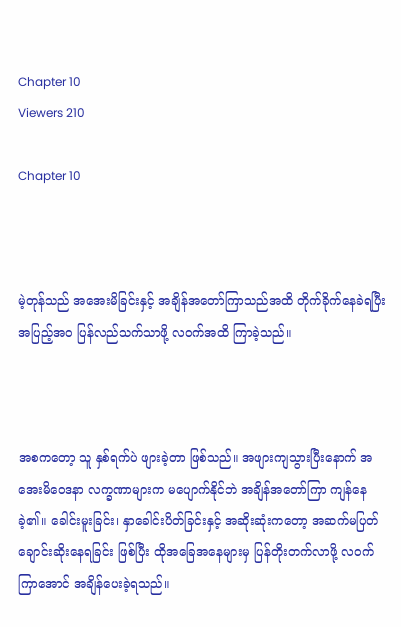Chapter 10
Viewers 210

Chapter 10



မဲ့တုန်သည် အအေးမိခြင်းနှင့် အချိန်အတော်ကြာသည်အထိ တိုက်ခိုက်နေခဲရပြီး အပြည့်အဝ ပြန်လည်သက်သာဖို့ လဝက်အထိ ကြာခဲ့သည်။



အစကတော့ သူ နှစ်ရက်ပဲ ဖျားခဲ့တာ ဖြစ်သည်။ အဖျားကျသွားပြီးနောက် အအေးမိဝေဒနာ လက္ခဏာများက မပျောက်နိုင်ဘဲ အချိန်အတော်ကြာ ကျန်နေခဲ့၏။ ခေါင်းမူးခြင်း၊ နှာခေါင်းပိတ်ခြင်းနှင့် အဆိုးဆုံးကတော့ အဆက်မပြတ် ချောင်းဆိုးနေရခြင်း ဖြစ်ပြီး ထိုအခြေအနေများမှ ပြန်တိုးတက်လာဖို့ လဝက်ကြာအောင် အချိန်ပေးခဲ့ရသည်။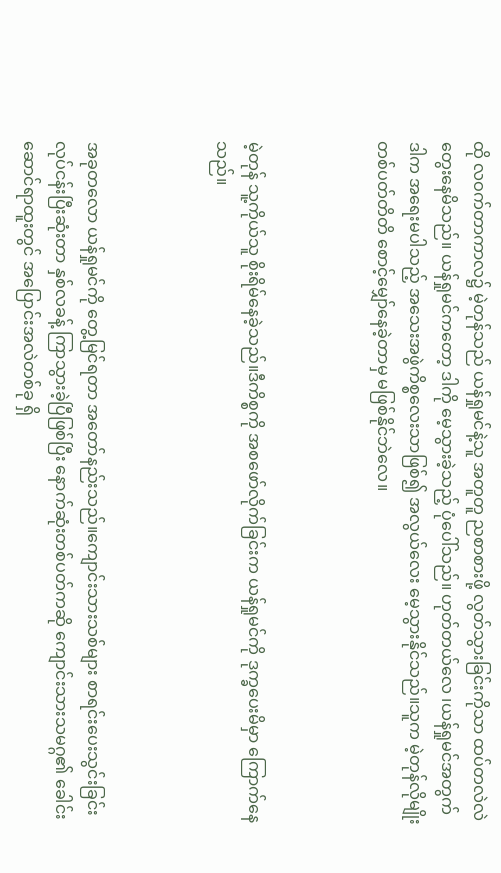ထို လဝက်တာကာလ၌ မဲ့တုန်သည် ယန်ရှုမင်နဲ့သူ အတူတူ ညစာစားဖို့ လွတ်သွားခြင်းကိုသာ ထပ်တလဲလဲ တွေးနေမိသည်။ ယန်ရှုမင်ကတော့ ဒါကို မေ့သွားခဲ့သည့် ပုံပေါ်သည်။ ဟုတ်တယ်လေ ၊ယန်ရှုမင်အတွက် ဒါက အရေးမပါသည့် အသေးအဖွဲကိစ္စလေးသာဖြစ်၍ အလွယ်လေး မေ့သွားနိုင်သည်။သူက မဲ့တုန်လိုမျိုး တစ်ပတ်တိတိ စောင့်မျှော်နေခဲ့တာမှ မဖြစ်နိုင်ဘဲလေ။



မဲ့တုန် သူ့ကိုယ်သူ စိုးရိမ်နေခဲ့သည်။ဒီကိစ္စကို အစဖော်လိုက်ခြင်းက ယန်ရှုမင်ကို ဒုက္ခပေးမိမှာ ကြောက်နေသည်။



အခုတလော ယန်ရှုမင်ကို တွေ့မြင်ရတာ အတော်နည်းသည်။ကျောင်းသားသစ်များ စာရင်းပေးသွင်းခြင်း လုပ်ငန်းပြီးဆုံးတာ နှစ်လခန့် ကြာသွားခဲ့ပြီဖြစ်ပြီး နောက်ဆုံးတစ်ပတ်ကဆို ကျောင်းသားသမဂ္ဂ၏ ခေါင်းဆောင်ရာထူးတွင် အပြောင်းအလဲတစ်ခု ရှိ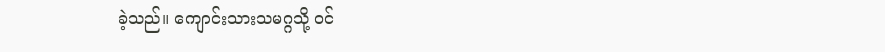ခဲ့သည်။ ကျောင်းသားသမဂ္ဂသို့ ဝင်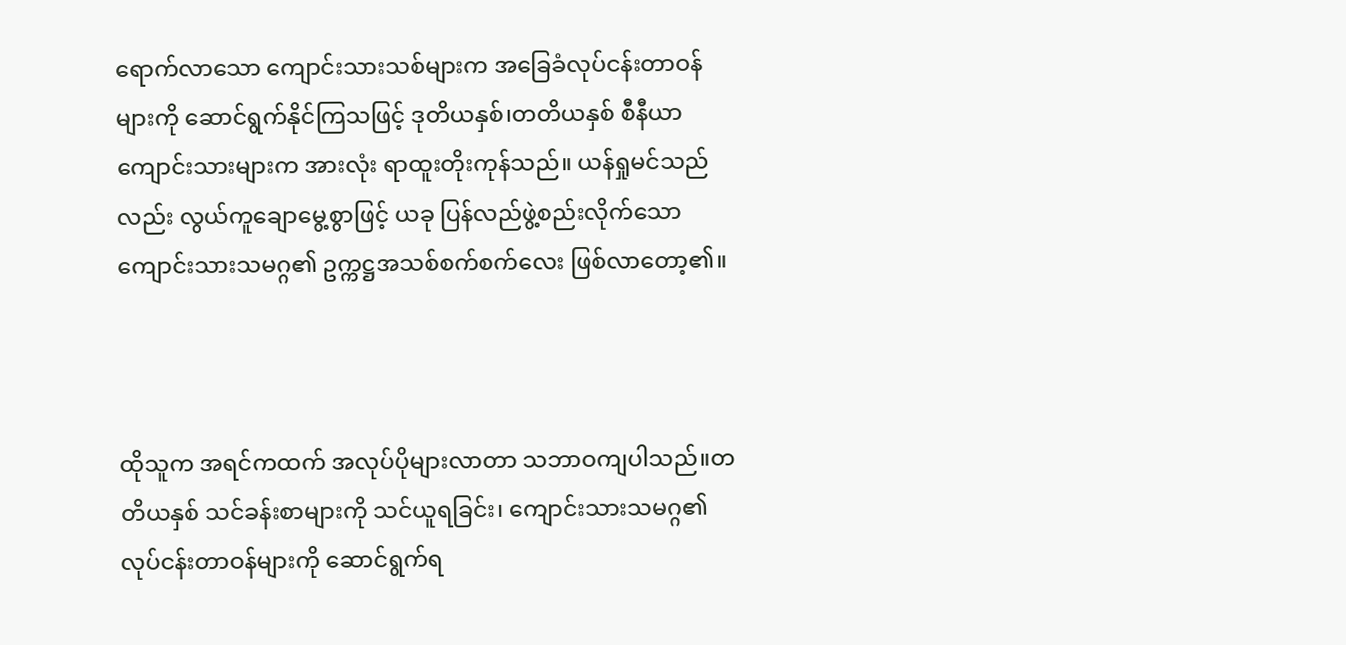ရောက်လာသော ကျောင်းသားသစ်များက အခြေခံလုပ်ငန်းတာဝန်များကို ဆောင်ရွက်နိုင်ကြသဖြင့် ဒုတိယနှစ်၊တတိယနှစ် စီနီယာကျောင်းသားများက အားလုံး ရာထူးတိုးကုန်သည်။ ယန်ရှုမင်သည်လည်း လွယ်ကူချောမွေ့စွာဖြင့် ယခု ပြန်လည်ဖွဲ့စည်းလိုက်သော ကျောင်းသားသမဂ္ဂ၏ ဥက္ကဋ္ဌအသစ်စက်စက်လေး ဖြစ်လာတော့၏။



ထိုသူက အရင်ကထက် အလုပ်ပိုများလာတာ သဘာဝကျပါသည်။တတိယနှစ် သင်ခန်းစာများကို သင်ယူရခြင်း၊ ကျောင်းသားသမဂ္ဂ၏ လုပ်ငန်းတာဝန်များကို ဆောင်ရွက်ရ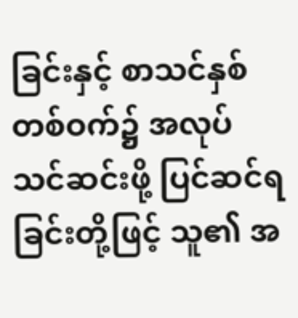ခြင်းနှင့် စာသင်နှစ် တစ်ဝက်၌ အလုပ်သင်ဆင်းဖို့ ပြင်ဆင်ရခြင်းတို့ဖြင့် သူ၏ အ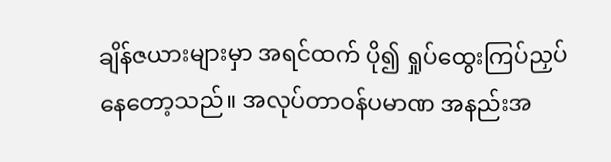ချိန်ဇယားများမှာ အရင်ထက် ပို၍ ရှုပ်ထွေးကြပ်ညှပ်နေတော့သည်။ အလုပ်တာဝန်ပမာဏ အနည်းအ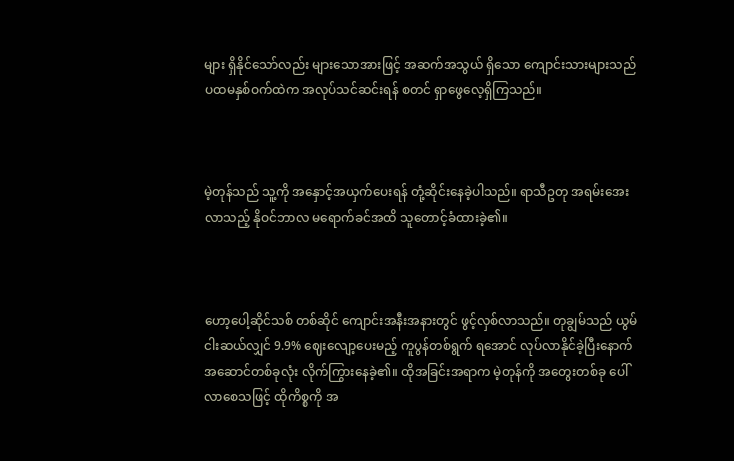များ ရှိနိုင်သော်လည်း များသောအားဖြင့် အဆက်အသွယ် ရှိသော ကျောင်းသားများသည် ပထမနှစ်ဝက်ထဲက အလုပ်သင်ဆင်းရန် စတင် ရှာဖွေလေ့ရှိကြသည်။



မဲ့တုန်သည် သူ့ကို အနှောင့်အယှက်ပေးရန် တုံ့ဆိုင်းနေခဲ့ပါသည်။ ရာသီဥတု အရမ်းအေးလာသည့် နိုဝင်ဘာလ မရောက်ခင်အထိ သူတောင့်ခံထားခဲ့၏။



ဟော့ပေါ့ဆိုင်သစ် တစ်ဆိုင် ကျောင်းအနီးအနားတွင် ဖွင့်လှစ်လာသည်။ တုချွမ်သည် ယွမ် ငါးဆယ်လျှင် 9.9% ဈေးလျော့ပေးမည့် ကူပွန်တစ်ရွက် ရအောင် လုပ်လာနိုင်ခဲ့ပြီးနောက် အဆောင်တစ်ခုလုံး လိုက်ကြွားနေခဲ့၏။ ထိုအခြင်းအရာက မဲ့တုန်ကို အတွေးတစ်ခု ပေါ်လာစေသဖြင့် ထိုကိစ္စကို အ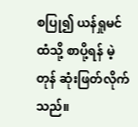စပြု၍ ယန်ရှုမင်ထံသို့ စာပို့ရန် မဲ့တုန် ဆုံးဖြတ်လိုက်သည်။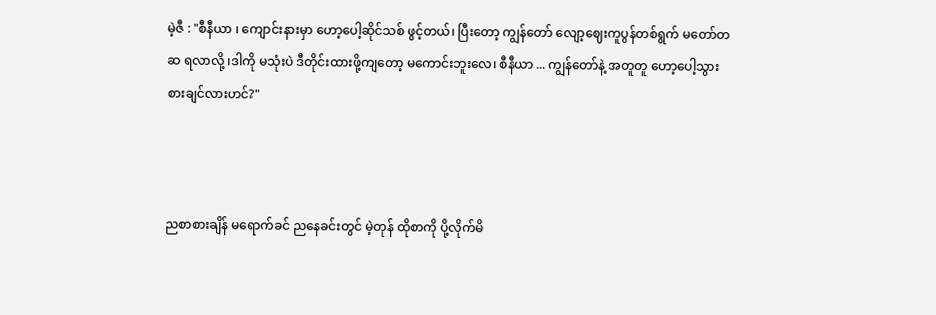မဲ့ဇီ : "စီနီယာ ၊ ကျောင်းနားမှာ ဟော့ပေါ့ဆိုင်သစ် ဖွင့်တယ်၊ ပြီးတော့ ကျွန်တော် လျော့ဈေးကူပွန်တစ်ရွက် မတော်တဆ ရလာလို့ ၊ဒါကို မသုံးပဲ ဒီတိုင်းထားဖို့ကျတော့ မကောင်းဘူးလေ၊ စီနီယာ ... ကျွန်တော်နဲ့ အတူတူ ဟော့ပေါ့သွားစားချင်လားဟင်?"



ညစာစားချိန် မရောက်ခင် ညနေခင်းတွင် မဲ့တုန် ထိုစာကို ပို့လိုက်မိ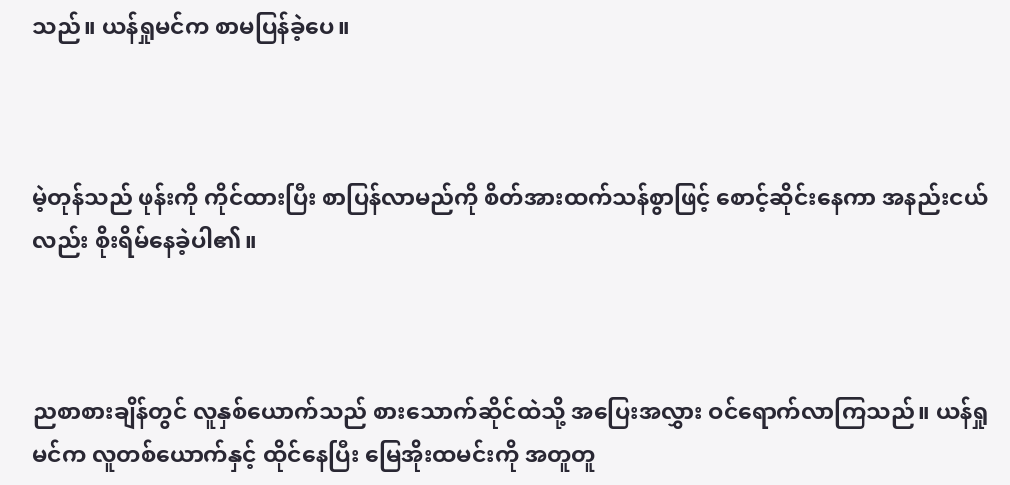သည်။ ယန်ရှုမင်က စာမပြန်ခဲ့ပေ။



မဲ့တုန်သည် ဖုန်းကို ကိုင်ထားပြီး စာပြန်လာမည်ကို စိတ်အားထက်သန်စွာဖြင့် စောင့်ဆိုင်းနေကာ အနည်းငယ်လည်း စိုးရိမ်နေခဲ့ပါ၏။



ညစာစားချိန်တွင် လူနှစ်ယောက်သည် စားသောက်ဆိုင်ထဲသို့ အပြေးအလွှား ဝင်ရောက်လာကြသည်။ ယန်ရှုမင်က လူတစ်ယောက်နှင့် ထိုင်နေပြီး မြေအိုးထမင်းကို အတူတူ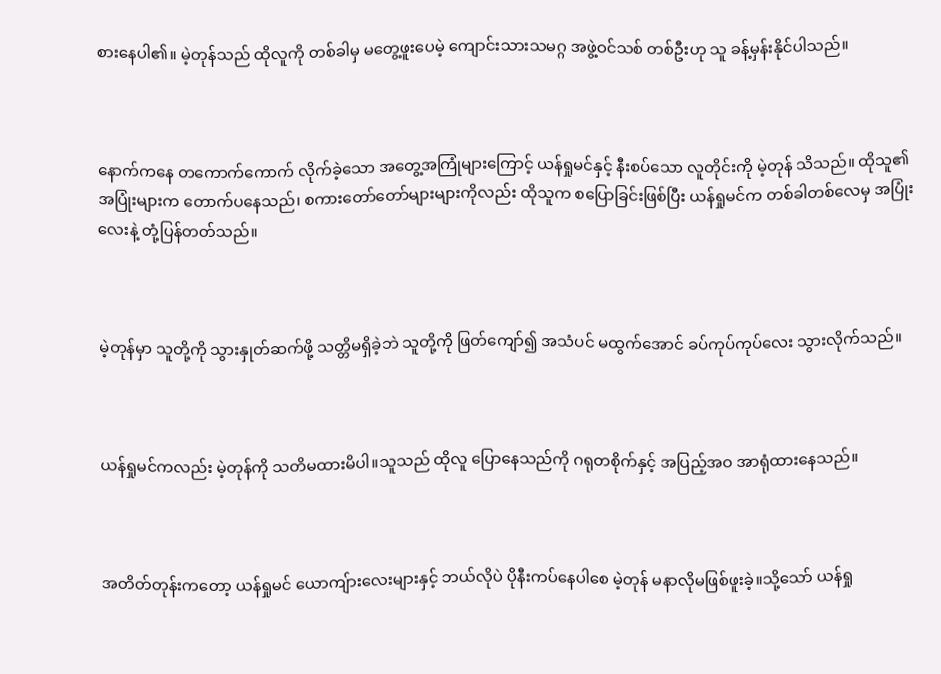စားနေပါ၏။ မဲ့တုန်သည် ထိုလူကို တစ်ခါမှ မတွေ့ဖူးပေမဲ့ ကျောင်းသားသမဂ္ဂ အဖွဲ့ဝင်သစ် တစ်ဦးဟု သူ ခန့်မှန်းနိုင်ပါသည်။



နောက်ကနေ တကောက်ကောက် လိုက်ခဲ့သော အတွေ့အကြုံများကြောင့် ယန်ရှုမင်နှင့် နီးစပ်သော လူတိုင်းကို မဲ့တုန် သိသည်။ ထိုသူ၏ အပြုံးများက တောက်ပနေသည်၊ စကားတော်တော်များများကိုလည်း ထိုသူက စပြောခြင်းဖြစ်ပြီး ယန်ရှုမင်က တစ်ခါတစ်လေမှ အပြုံးလေးနဲ့ တုံ့ပြန်တတ်သည်။



မဲ့တုန်မှာ သူတို့ကို သွားနှုတ်ဆက်ဖို့ သတ္တိမရှိခဲ့ဘဲ သူတို့ကို ဖြတ်ကျော်၍ အသံပင် မထွက်အောင် ခပ်ကုပ်ကုပ်လေး သွားလိုက်သည်။



ယန်ရှုမင်ကလည်း မဲ့တုန်ကို သတိမထားမိပါ။သူသည် ထိုလူ ပြောနေသည်ကို ဂရုတစိုက်နှင့် အပြည့်အဝ အာရုံထားနေသည်။



အတိတ်တုန်းကတော့ ယန်ရှုမင် ယောကျ်ားလေးများနှင့် ဘယ်လိုပဲ ပိုနီးကပ်နေပါစေ မဲ့တုန် မနာလိုမဖြစ်ဖူးခဲ့။သို့သော် ယန်ရှု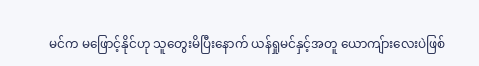မင်က မဖြောင့်နိုင်ဟု သူတွေးမိပြီးနောက် ယန်ရှုမင်နှင့်အတူ ယောကျ်ားလေးပဲဖြစ်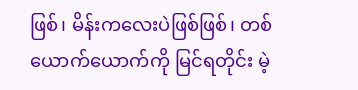ဖြစ်၊ မိန်းကလေးပဲဖြစ်ဖြစ်၊ တစ်ယောက်ယောက်ကို မြင်ရတိုင်း မဲ့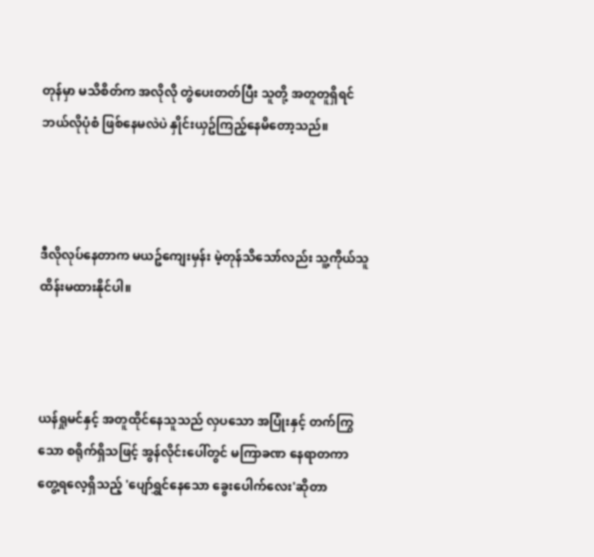တုန်မှာ မသိစိတ်က အလိုလို တွဲပေးတတ်ပြီး သူတို့ အတူတူရှိရင် ဘယ်လိုပုံစံ ဖြစ်နေမလဲပဲ နှိုင်းယှဥ်ကြည့်နေမိတော့သည်။



ဒီလိုလုပ်နေတာက မယဥ်ကျေးမှန်း မဲ့တုန်သိသော်လည်း သူ့ကိုယ်သူ ထိန်းမထားနိုင်ပါ။



ယန်ရှုမင်နှင့် အတူထိုင်နေသူသည် လှပသော အပြုံးနှင့် တက်ကြွသော စရိုက်ရှိသဖြင့် အွန်လိုင်းပေါ်တွင် မကြာခဏ နေရာတကာ တွေ့ရလေ့ရှိသည့် 'ပျော်ရွှင်နေသော ခွေးပေါက်လေး'ဆိုတာ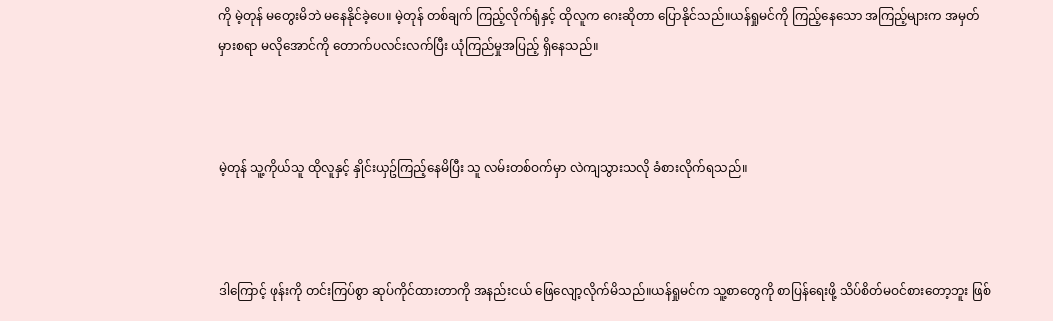ကို မဲ့တုန် မတွေးမိဘဲ မနေနိုင်ခဲ့ပေ။ မဲ့တုန် တစ်ချက် ကြည့်လိုက်ရုံနှင့် ထိုလူက ဂေးဆိုတာ ပြောနိုင်သည်။ယန်ရှုမင်ကို ကြည့်နေသော အကြည့်များက အမှတ်မှားစရာ မလိုအောင်ကို တောက်ပလင်းလက်ပြီး ယုံကြည်မှုအပြည့် ရှိနေသည်။



မဲ့တုန် သူ့ကိုယ်သူ ထိုလူနှင့် နှိုင်းယှဥ်ကြည့်နေမိပြီး သူ လမ်းတစ်ဝက်မှာ လဲကျသွားသလို ခံစားလိုက်ရသည်။



ဒါကြောင့် ဖုန်းကို တင်းကြပ်စွာ ဆုပ်ကိုင်ထားတာကို အနည်းငယ် ဖြေလျော့လိုက်မိသည်။ယန်ရှုမင်က သူ့စာတွေကို စာပြန်ရေးဖို့ သိပ်စိတ်မဝင်စားတော့ဘူး ဖြစ်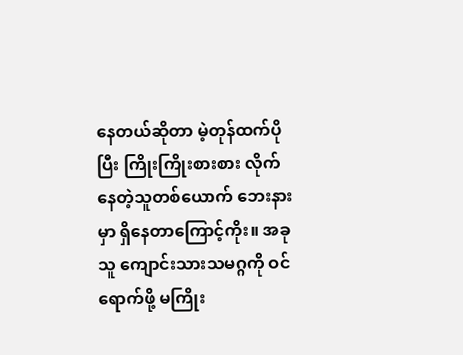နေတယ်ဆိုတာ မဲ့တုန်ထက်ပိုပြီး ကြိုးကြိုးစားစား လိုက်နေတဲ့သူတစ်ယောက် ဘေးနားမှာ ရှိနေတာကြောင့်ကိုး။ အခု သူ ကျောင်းသားသမဂ္ဂကို ဝင်ရောက်ဖို့ မကြိုး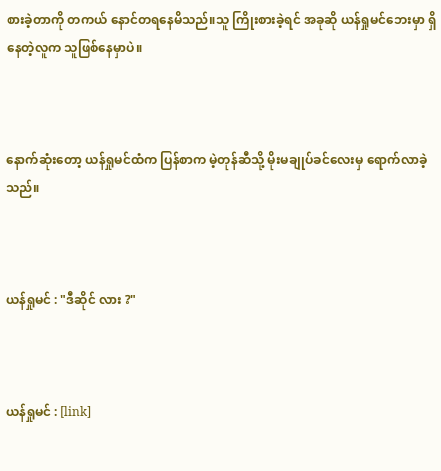စားခဲ့တာကို တကယ် နောင်တရနေမိသည်။သူ ကြိုးစားခဲ့ရင် အခုဆို ယန်ရှုမင်ဘေးမှာ ရှိနေတဲ့လူက သူဖြစ်နေမှာပဲ။



နောက်ဆုံးတော့ ယန်ရှုမင်ထံက ပြန်စာက မဲ့တုန်ဆီသို့ မိုးမချုပ်ခင်လေးမှ ရောက်လာခဲ့သည်။



ယန်ရှုမင် : "ဒီဆိုင် လား ?"



ယန်ရှုမင် : [link]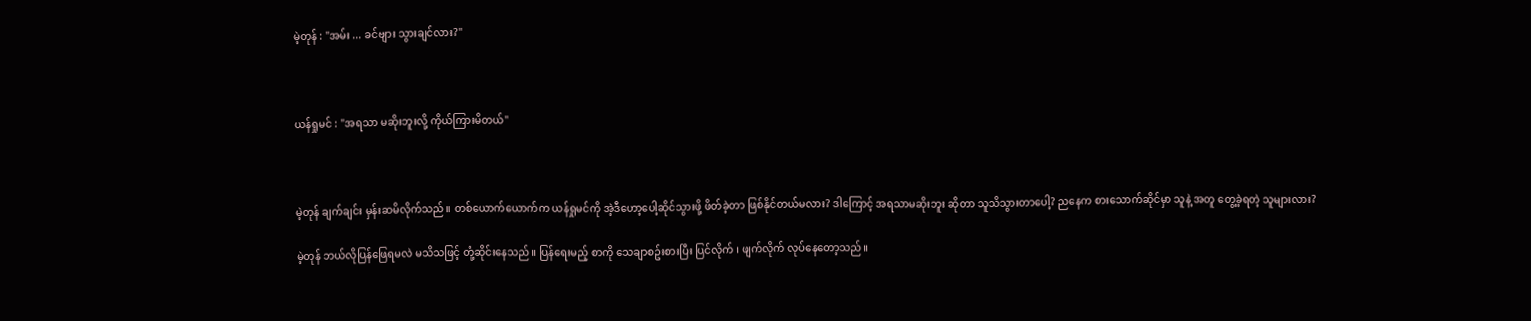မဲ့တုန် : "အမ်း ... ခင်ဗျား သွားချင်လား?"



ယန်ရှုမင် : "အရသာ မဆိုးဘူးလို့ ကိုယ်ကြားမိတယ်"



မဲ့တုန် ချက်ချင်း မှန်းဆမိလိုက်သည်။ တစ်ယောက်ယောက်က ယန်ရှုမင်ကို အဲ့ဒီဟော့ပေါ့ဆိုင်သွားဖို့ ဖိတ်ခဲ့တာ ဖြစ်နိုင်တယ်မလား? ဒါကြောင့် အရသာမဆိုးဘူး ဆိုတာ သူသိသွားတာပေါ့? ညနေက စားသောက်ဆိုင်မှာ သူနဲ့ အတူ တွေ့ခဲ့ရတဲ့ သူများလား?

မဲ့တုန် ဘယ်လိုပြန်ဖြေရမလဲ မသိသဖြင့် တုံ့ဆိုင်းနေသည်။ ပြန်ရေးမည့် စာကို သေချာစဥ်းစားပြီး ပြင်လိုက် ၊ ဖျက်လိုက် လုပ်နေတော့သည်။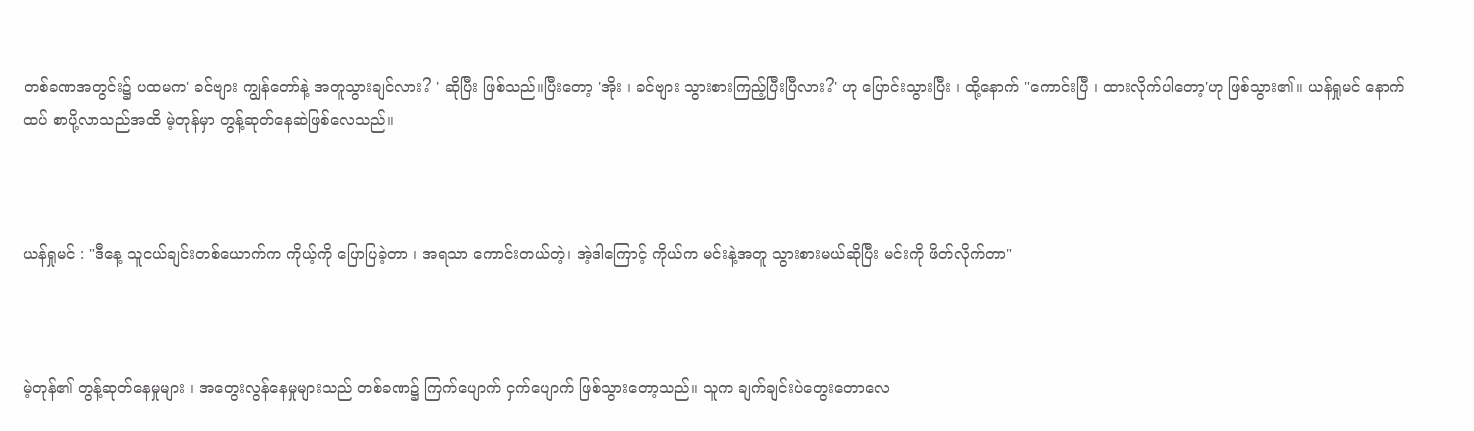တစ်ခဏအတွင်း၌ ပထမက' ခင်ဗျား ကျွန်တော်နဲ့ အတူသွားချင်လား? ' ဆိုပြီး ဖြစ်သည်။ပြီးတော့ 'အိုး ၊ ခင်ဗျား သွားစားကြည့်ပြီးပြီလား?' ဟု ပြောင်းသွားပြီး ၊ ထို့နောက် "ကောင်းပြီ ၊ ထားလိုက်ပါတော့'ဟု ဖြစ်သွား၏။ ယန်ရှုမင် နောက်ထပ် စာပို့လာသည်အထိ မဲ့တုန်မှာ တွန့်ဆုတ်နေဆဲဖြစ်လေသည်။



ယန်ရှုမင် : "ဒီနေ့ သူငယ်ချင်းတစ်ယောက်က ကိုယ့်ကို ပြောပြခဲ့တာ ၊ အရသာ ကောင်းတယ်တဲ့၊ အဲ့ဒါကြောင့် ကိုယ်က မင်းနဲ့အတူ သွားစားမယ်ဆိုပြီး မင်းကို ဖိတ်လိုက်တာ"



မဲ့တုန်၏ တွန့်ဆုတ်နေမှုများ ၊ အတွေးလွန်နေမှုများသည် တစ်ခဏ၌ ကြက်ပျောက် ငှက်ပျောက် ဖြစ်သွားတော့သည်။ သူက ချက်ချင်းပဲတွေးတောလေ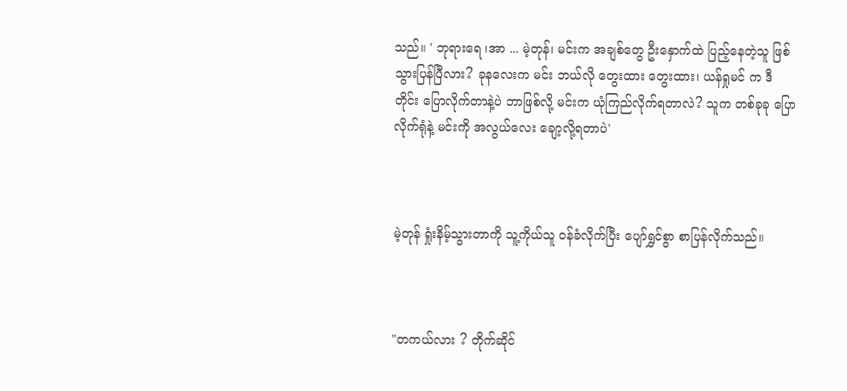သည်။ ' ဘုရားရေ ၊အာ ... မဲ့တုန်၊ မင်းက အချစ်တွေ ဦးနှောက်ထဲ ပြည့်နေတဲ့သူ ဖြစ်သွားပြန်ပြီလား? ခုနလေးက မင်း ဘယ်လို တွေးထား တွေးထား၊ ယန်ရှုမင် က ဒီတိုင်း ပြောလိုက်တာနဲ့ပဲ ဘာဖြစ်လို့ မင်းက ယုံကြည်လိုက်ရတာလဲ? သူက တစ်ခုခု ပြောလိုက်ရုံနဲ့ မင်းကို အလွယ်လေး ချော့လို့ရတာပဲ'



မဲ့တုန် ရှုံးနိမ့်သွားတာကို သူ့ကိုယ်သူ ဝန်ခံလိုက်ပြီး ပျော်ရွှင်စွာ စာပြန်လိုက်သည်။



"တကယ်လား ? တိုက်ဆိုင်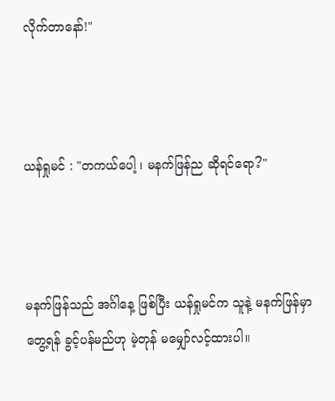လိုက်တာနော်!"



ယန်ရှုမင် : "တကယ်ပေါ့ ၊ မနက်ဖြန်ည ဆိုရင်ရော?"



မနက်ဖြန်သည် အင်္ဂါနေ့ ဖြစ်ပြီး ယန်ရှုမင်က သူနဲ့ မနက်ဖြန်မှာ တွေ့ရန် ခွင့်ပန်မည်ဟု မဲ့တုန် မမျှော်လင့်ထားပါ။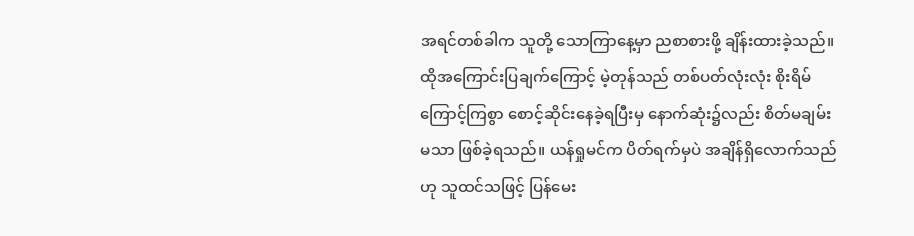အရင်တစ်ခါက သူတို့ သောကြာနေ့မှာ ညစာစားဖို့ ချိန်းထားခဲ့သည်။ ထိုအကြောင်းပြချက်ကြောင့် မဲ့တုန်သည် တစ်ပတ်လုံးလုံး စိုးရိမ်ကြောင့်ကြစွာ စောင့်ဆိုင်းနေခဲ့ရပြီးမှ နောက်ဆုံး၌လည်း စိတ်မချမ်းမသာ ဖြစ်ခဲ့ရသည်။ ယန်ရှုမင်က ပိတ်ရက်မှပဲ အချိန်ရှိလောက်သည်ဟု သူထင်သဖြင့် ပြန်မေး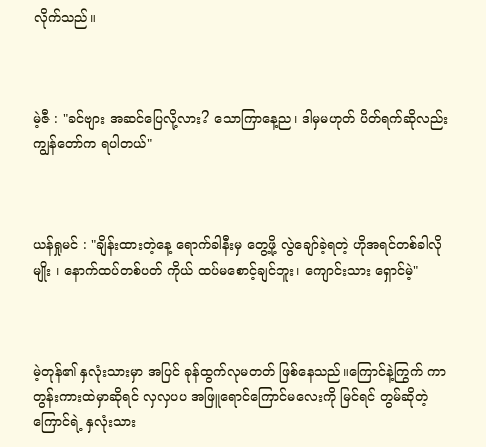လိုက်သည်။



မဲ့ဇီ : "ခင်ဗျား အဆင်ပြေလို့လား? သောကြာနေ့ည၊ ဒါမှမဟုတ် ပိတ်ရက်ဆိုလည်း ကျွန်တော်က ရပါတယ်"



ယန်ရှုမင် : "ချိန်းထားတဲ့နေ့ ရောက်ခါနီးမှ တွေ့ဖို့ လွဲချော်ခဲ့ရတဲ့ ဟိုအရင်တစ်ခါလိုမျိုး ၊ နောက်ထပ်တစ်ပတ် ကိုယ် ထပ်မစောင့်ချင်ဘူး၊ ကျောင်းသား ရှောင်မဲ့"



မဲ့တုန်၏ နှလုံးသားမှာ အပြင် ခုန်ထွက်လုမတတ် ဖြစ်နေသည်။ကြောင်နဲ့ကြွက် ကာတွန်းကားထဲမှာဆိုရင် လှလှပပ အဖြူရောင်ကြောင်မလေးကို မြင်ရင် တွမ်ဆိုတဲ့ ကြောင်ရဲ့ နှလုံးသား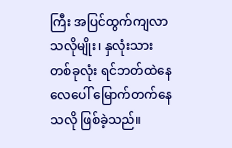ကြီး အပြင်ထွက်ကျလာသလိုမျိုး၊ နှလုံးသားတစ်ခုလုံး ရင်ဘတ်ထဲနေ လေပေါ် မြောက်တက်နေသလို ဖြစ်ခဲ့သည်။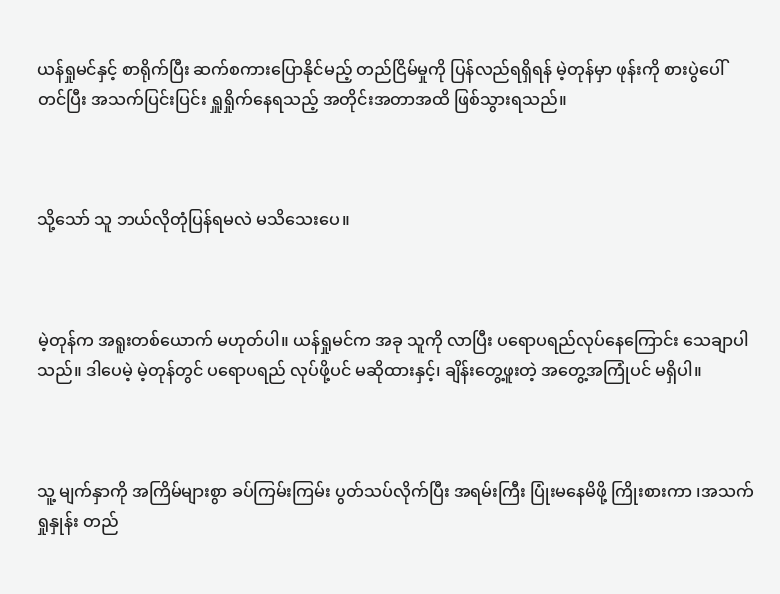ယန်ရှုမင်နှင့် စာရိုက်ပြီး ဆက်စကားပြောနိုင်မည့် တည်ငြိမ်မှုကို ပြန်လည်ရရှိရန် မဲ့တုန်မှာ ဖုန်းကို စားပွဲပေါ် တင်ပြီး အသက်ပြင်းပြင်း ရှူရှိုက်နေရသည့် အတိုင်းအတာအထိ ဖြစ်သွားရသည်။



သို့သော် သူ ဘယ်လိုတုံပြန်ရမလဲ မသိသေးပေ။



မဲ့တုန်က အရူးတစ်ယောက် မဟုတ်ပါ။ ယန်ရှုမင်က အခု သူကို လာပြီး ပရောပရည်လုပ်နေကြောင်း သေချာပါသည်။ ဒါပေမဲ့ မဲ့တုန်တွင် ပရောပရည် လုပ်ဖို့ပင် မဆိုထားနှင့်၊ ချိန်းတွေ့ဖူးတဲ့ အတွေ့အကြုံပင် မရှိပါ။



သူ့ မျက်နှာကို အကြိမ်များစွာ ခပ်ကြမ်းကြမ်း ပွတ်သပ်လိုက်ပြီး အရမ်းကြီး ပြုံးမနေမိဖို့ ကြိုးစားကာ ၊အသက်ရှုနှုန်း တည်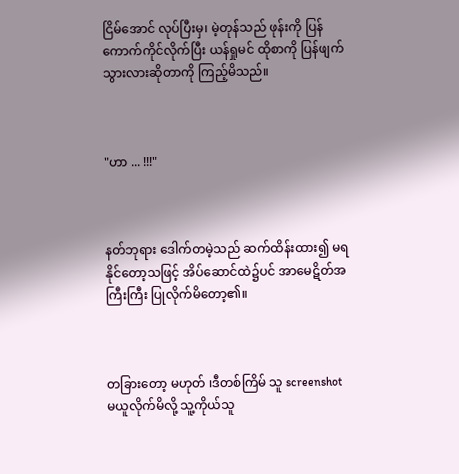ငြိမ်အောင် လုပ်ပြီးမှ၊ မဲ့တုန်သည် ဖုန်းကို ပြန်ကောက်ကိုင်လိုက်ပြီး ယန်ရှုမင် ထိုစာကို ပြန်ဖျက်သွားလားဆိုတာကို ကြည့်မိသည်။



"ဟာ ... !!!"



နတ်ဘုရား ဒေါက်တမဲ့သည် ဆက်ထိန်းထား၍ မရနိုင်တော့သဖြင့် အိပ်ဆောင်ထဲ၌ပင် အာမေဋိတ်အကြီးကြီး ပြုလိုက်မိတော့၏။



တခြားတော့ မဟုတ် ၊ဒီတစ်ကြိမ် သူ screenshot မယူလိုက်မိလို့ သူ့ကိုယ်သူ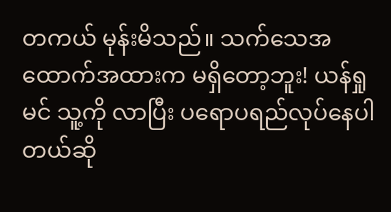တကယ် မုန်းမိသည်။ သက်သေအထောက်အထားက မရှိတော့ဘူး! ယန်ရှုမင် သူ့ကို လာပြီး ပရောပရည်လုပ်နေပါတယ်ဆို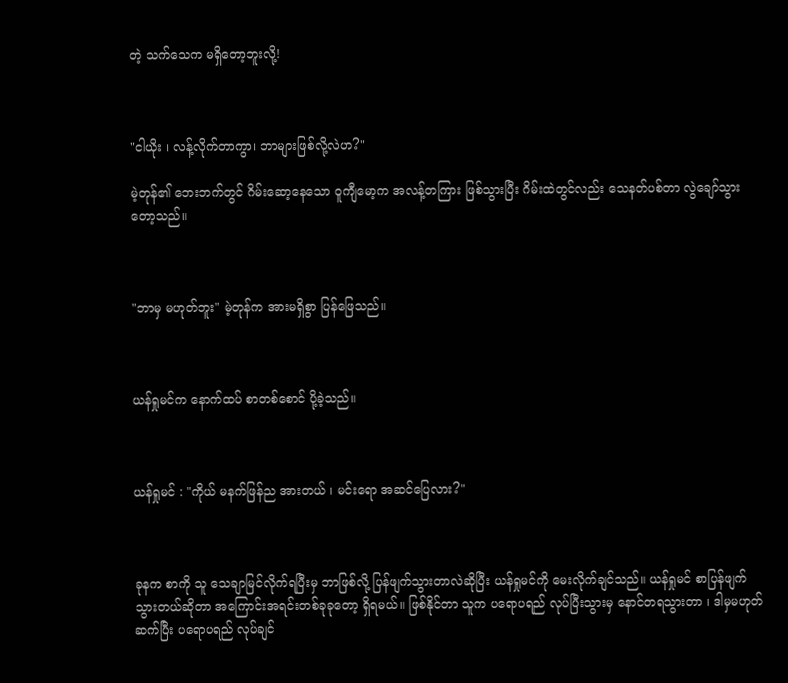တဲ့ သက်သေက မရှိတော့ဘူးလို့!



"ငါယိုး ၊ လန့်လိုက်တာကွာ၊ ဘာများဖြစ်လို့လဲဟ?"

မဲ့တုန်၏ ဘေးဘက်တွင် ဂိမ်းဆော့နေသော ဝူကျီမော့က အလန့်တကြား ဖြစ်သွားပြီး ဂိမ်းထဲတွင်လည်း သေနတ်ပစ်တာ လွဲချော်သွားတော့သည်။



"ဘာမှ မဟုတ်ဘူး" မဲ့တုန်က အားမရှိစွာ ပြန်ဖြေသည်။



ယန်ရှုမင်က နောက်ထပ် စာတစ်စောင် ပို့ခဲ့သည်။



ယန်ရှုမင် : "ကိုယ် မနက်ဖြန်ည အားတယ် ၊ မင်းရော အဆင်ပြေလား?"



ခုနက စာကို သူ သေချာမြင်လိုက်ရပြီးမှ ဘာဖြစ်လို့ ပြန်ဖျက်သွားတာလဲဆိုပြီး ယန်ရှုမင်ကို မေးလိုက်ချင်သည်။ ယန်ရှုမင် စာပြန်ဖျက်သွားတယ်ဆိုတာ အကြောင်းအရင်းတစ်ခုခုတော့ ရှိရမယ်။ ဖြစ်နိုင်တာ သူက ပရောပရည် လုပ်ပြီးသွားမှ နောင်တရသွားတာ ၊ ဒါမှမဟုတ် ဆက်ပြီး ပရောပရည် လုပ်ချင်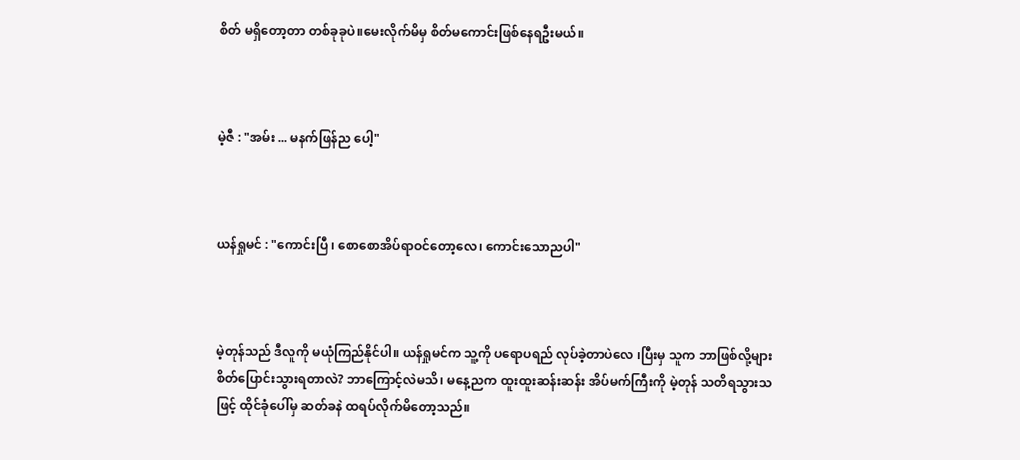စိတ် မရှိတော့တာ တစ်ခုခုပဲ။မေးလိုက်မိမှ စိတ်မကောင်းဖြစ်နေရဦးမယ်။



မဲ့ဇီ : "အမ်း ... မနက်ဖြန်ည ပေါ့"



ယန်ရှုမင် : "ကောင်းပြီ ၊ စောစောအိပ်ရာဝင်တော့လေ၊ ကောင်းသောညပါ"



မဲ့တုန်သည် ဒီလူကို မယုံကြည်နိုင်ပါ။ ယန်ရှုမင်က သူ့ကို ပရောပရည် လုပ်ခဲ့တာပဲလေ ၊ပြီးမှ သူက ဘာဖြစ်လို့များ စိတ်ပြောင်းသွားရတာလဲ? ဘာကြောင့်လဲမသိ၊ မနေ့ညက ထူးထူးဆန်းဆန်း အိပ်မက်ကြီးကို မဲ့တုန် သတိရသွားသဖြင့် ထိုင်ခုံပေါ်မှ ဆတ်ခနဲ ထရပ်လိုက်မိတော့သည်။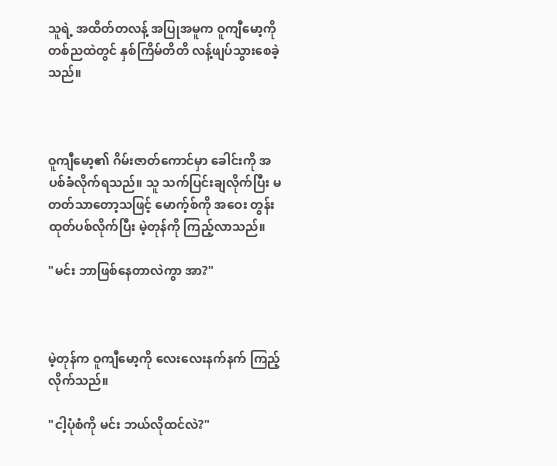သူရဲ့ အထိတ်တလန့် အပြုအမူက ဝူကျီမော့ကို တစ်ညထဲတွင် နှစ်ကြိမ်တိတိ လန့်ဖျပ်သွားစေခဲ့သည်။



ဝူကျီမော့၏ ဂိမ်းဇာတ်ကောင်မှာ ခေါင်းကို အပစ်ခံလိုက်ရသည်။ သူ သက်ပြင်းချလိုက်ပြီး မတတ်သာတော့သဖြင့် မောက့်စ်ကို အဝေး တွန်းထုတ်ပစ်လိုက်ပြီး မဲ့တုန်ကို ကြည့်လာသည်။

"မင်း ဘာဖြစ်နေတာလဲကွာ အာ?"



မဲ့တုန်က ဝူကျီမော့ကို လေးလေးနက်နက် ကြည့်လိုက်သည်။

"ငါ့ပုံစံကို မင်း ဘယ်လိုထင်လဲ?"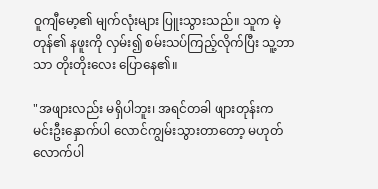ဝူကျီမော့၏ မျက်လုံးများ ပြူးသွားသည်။ သူက မဲ့တုန်၏ နဖူးကို လှမ်း၍ စမ်းသပ်ကြည့်လိုက်ပြီး သူ့ဘာသာ တိုးတိုးလေး ပြောနေ၏။

"အဖျားလည်း မရှိပါဘူး၊ အရင်တခါ ဖျားတုန်းက မင်းဦးနှောက်ပါ လောင်ကျွမ်းသွားတာတော့ မဟုတ်လောက်ပါ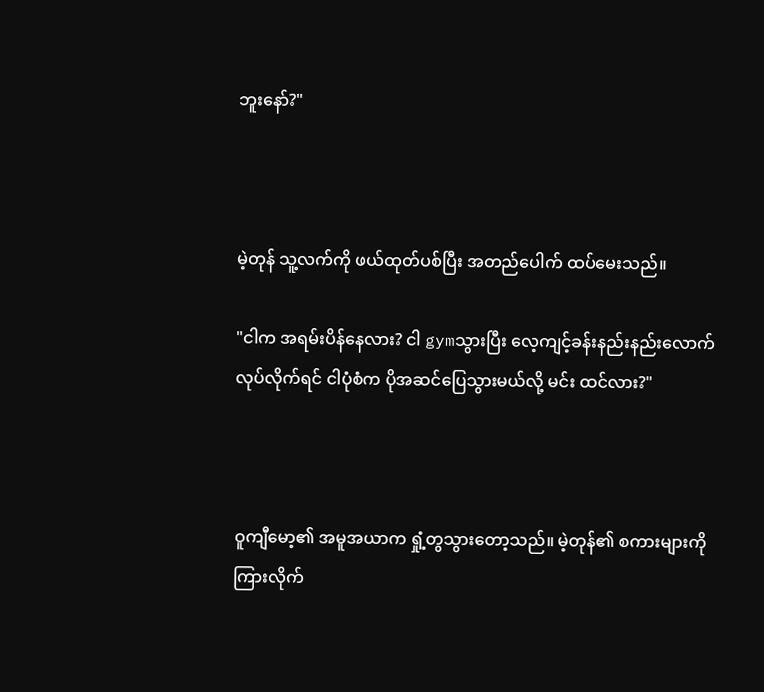ဘူးနော်?"



မဲ့တုန် သူ့လက်ကို ဖယ်ထုတ်ပစ်ပြီး အတည်ပေါက် ထပ်မေးသည်။

"ငါက အရမ်းပိန်နေလား? ငါ gymသွားပြီး လေ့ကျင့်ခန်းနည်းနည်းလောက် လုပ်လိုက်ရင် ငါပုံစံက ပိုအဆင်ပြေသွားမယ်လို့ မင်း ထင်လား?"



ဝူကျီမော့၏ အမူအယာက ရှုံ့တွသွားတော့သည်။ မဲ့တုန်၏ စကားများကို ကြားလိုက်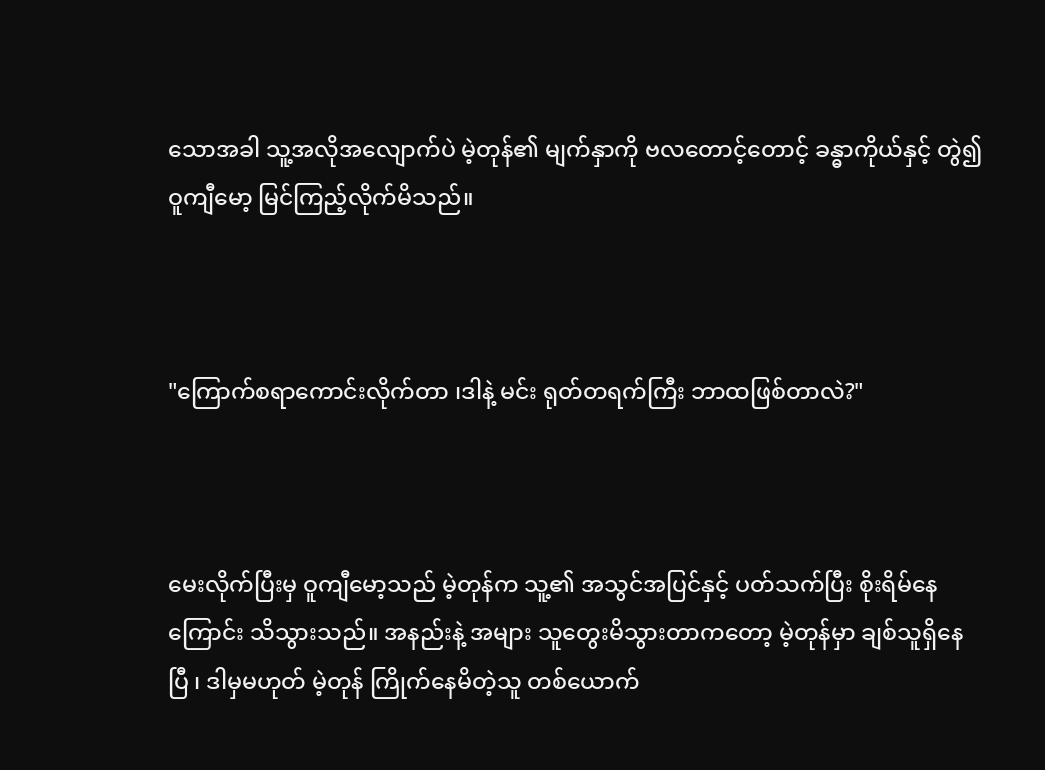သောအခါ သူ့အလိုအလျောက်ပဲ မဲ့တုန်၏ မျက်နှာကို ဗလတောင့်တောင့် ခန္ဓာကိုယ်နှင့် တွဲ၍ ဝူကျီမော့ မြင်ကြည့်လိုက်မိသည်။



"ကြောက်စရာကောင်းလိုက်တာ ၊ဒါနဲ့ မင်း ရုတ်တရက်ကြီး ဘာထဖြစ်တာလဲ?"



မေးလိုက်ပြီးမှ ဝူကျီမော့သည် မဲ့တုန်က သူ့၏ အသွင်အပြင်နှင့် ပတ်သက်ပြီး စိုးရိမ်နေကြောင်း သိသွားသည်။ အနည်းနဲ့ အများ သူတွေးမိသွားတာကတော့ မဲ့တုန်မှာ ချစ်သူရှိနေပြီ ၊ ဒါမှမဟုတ် မဲ့တုန် ကြိုက်နေမိတဲ့သူ တစ်ယောက်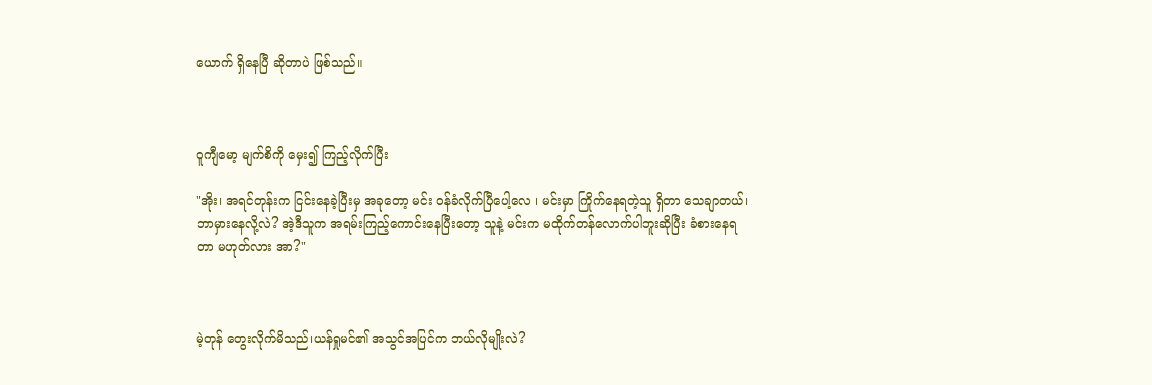ယောက် ရှိနေပြီ ဆိုတာပဲ ဖြစ်သည်။



ဝူကျီမော့ မျက်စိကို မှေး၍ ကြည့်လိုက်ပြီး

"အိုး၊ အရင်တုန်းက ငြင်းနေခဲ့ပြီးမှ အခုတော့ မင်း ဝန်ခံလိုက်ပြီပေါ့လေ ၊ မင်းမှာ ကြိုက်နေရတဲ့သူ ရှိတာ သေချာတယ်၊ ဘာမှားနေလို့လဲ? အဲ့ဒီသူက အရမ်းကြည့်ကောင်းနေပြီးတော့ သူနဲ့ မင်းက မထိုက်တန်လောက်ပါဘူးဆိုပြီး ခံစားနေရတာ မဟုတ်လား အာ?"



မဲ့တုန် တွေးလိုက်မိသည်၊ယန်ရှုမင်၏ အသွင်အပြင်က ဘယ်လိုမျိုးလဲ?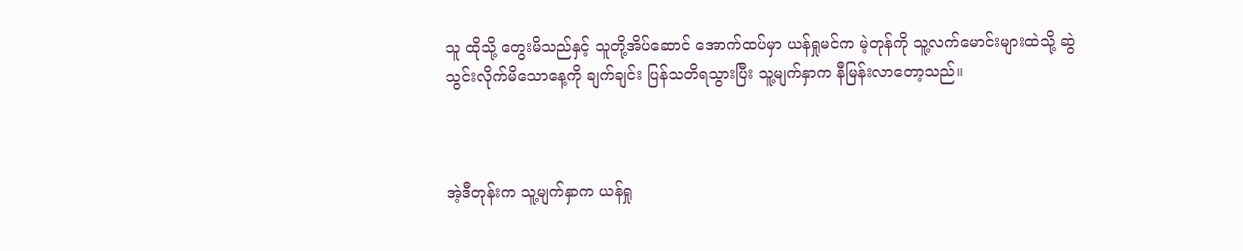သူ ထိုသို့ တွေးမိသည်နှင့် သူတို့အိပ်ဆောင် အောက်ထပ်မှာ ယန်ရှုမင်က မဲ့တုန်ကို သူ့လက်မောင်းများထဲသို့ ဆွဲသွင်းလိုက်မိသောနေ့ကို ချက်ချင်း ပြန်သတိရသွားပြီး သူ့မျက်နှာက နီမြန်းလာတော့သည်။



အဲ့ဒီတုန်းက သူ့မျက်နှာက ယန်ရှု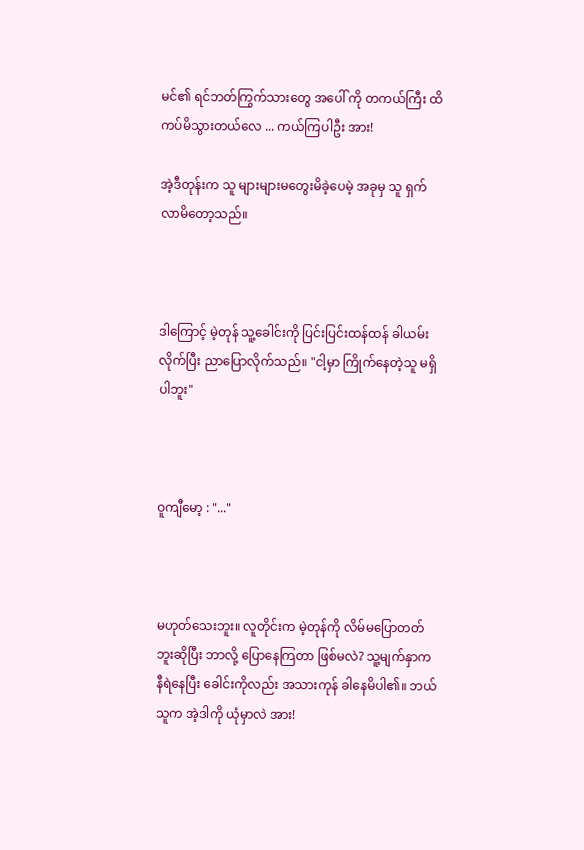မင်၏ ရင်ဘတ်ကြွက်သားတွေ အပေါ် ကို တကယ်ကြီး ထိကပ်မိသွားတယ်လေ ... ကယ်ကြပါဦး အား!

အဲ့ဒီတုန်းက သူ များများမတွေးမိခဲ့ပေမဲ့ အခုမှ သူ ရှက်လာမိတော့သည်။



ဒါကြောင့် မဲ့တုန် သူ့ခေါင်းကို ပြင်းပြင်းထန်ထန် ခါယမ်းလိုက်ပြီး ညာပြောလိုက်သည်။ "ငါ့မှာ ကြိုက်နေတဲ့သူ မရှိပါဘူး"



ဝူကျီမော့ : "..."



မဟုတ်သေးဘူး။ လူတိုင်းက မဲ့တုန်ကို လိမ်မပြောတတ်ဘူးဆိုပြီး ဘာလို့ ပြောနေကြတာ ဖြစ်မလဲ? သူ့မျက်နှာက နီရဲနေပြီး ခေါင်းကိုလည်း အသားကုန် ခါနေမိပါ၏။ ဘယ်သူက အဲ့ဒါကို ယုံမှာလဲ အား!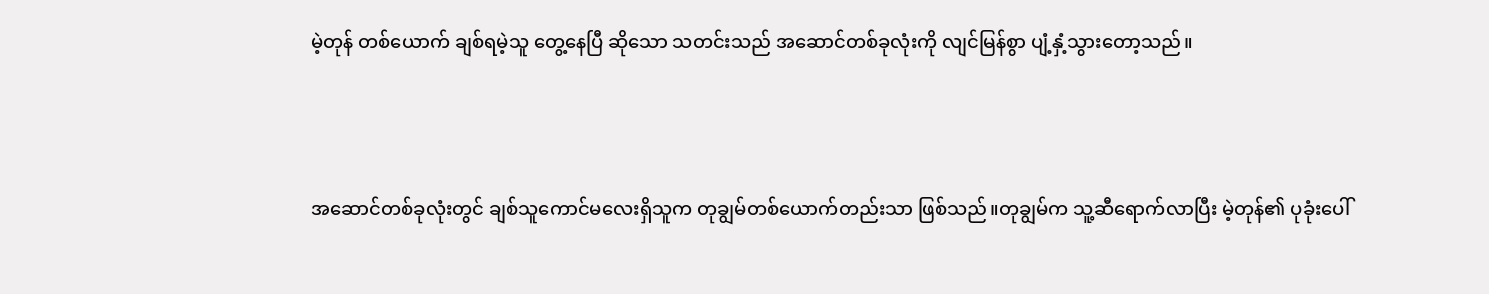မဲ့တုန် တစ်ယောက် ချစ်ရမဲ့သူ တွေ့နေပြီ ဆိုသော သတင်းသည် အဆောင်တစ်ခုလုံးကို လျင်မြန်စွာ ပျံ့နှံ့သွားတော့သည်။



အဆောင်တစ်ခုလုံးတွင် ချစ်သူကောင်မလေးရှိသူက တုချွမ်တစ်ယောက်တည်းသာ ဖြစ်သည်။တုချွမ်က သူ့ဆီရောက်လာပြီး မဲ့တုန်၏ ပုခုံးပေါ်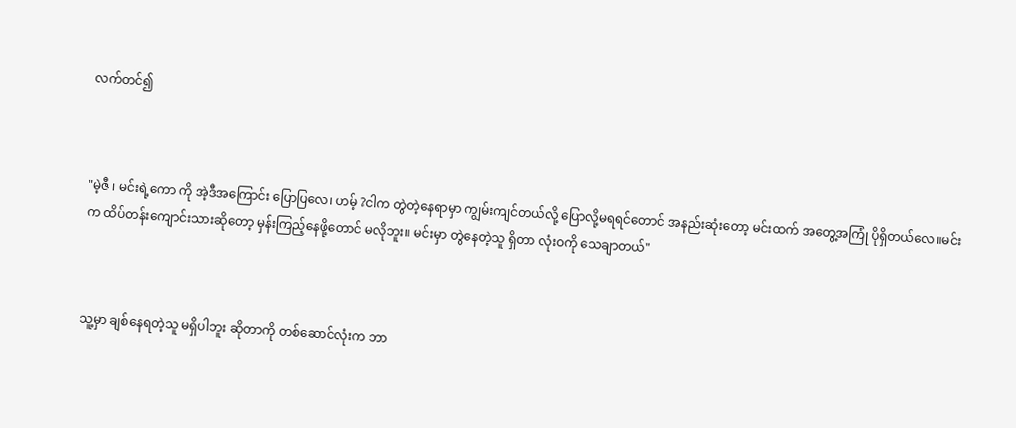လက်တင်၍



"မဲ့ဇီ ၊ မင်းရဲ့ကော ကို အဲ့ဒီအကြောင်း ပြောပြလေ၊ ဟမ့် ?ငါက တွဲတဲ့နေရာမှာ ကျွမ်းကျင်တယ်လို့ ပြောလို့မရရင်တောင် အနည်းဆုံးတော့ မင်းထက် အတွေ့အကြုံ ပိုရှိတယ်လေ။မင်းက ထိပ်တန်းကျောင်းသားဆိုတော့ မှန်းကြည့်နေဖို့တောင် မလိုဘူး။ မင်းမှာ တွဲနေတဲ့သူ ရှိတာ လုံးဝကို သေချာတယ်"



သူ့မှာ ချစ်နေရတဲ့သူ မရှိပါဘူး ဆိုတာကို တစ်ဆောင်လုံးက ဘာ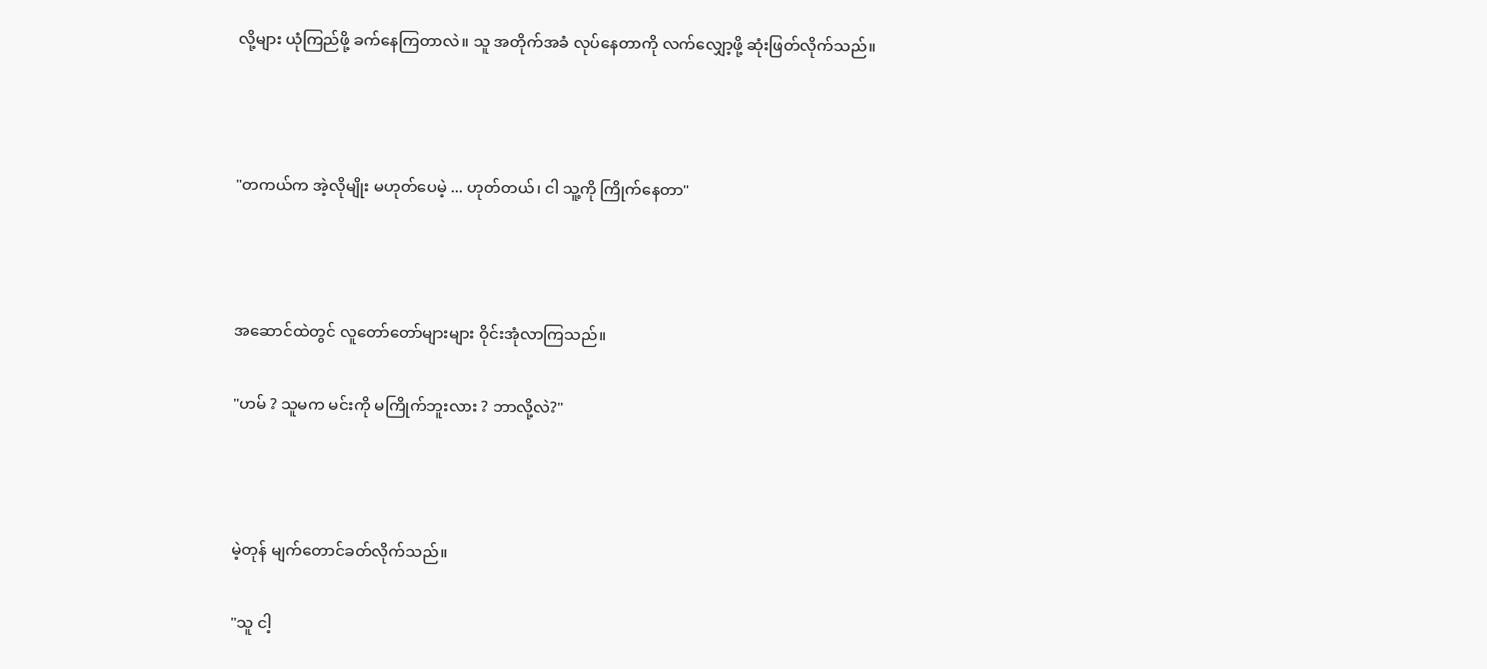လို့များ ယုံကြည်ဖို့ ခက်နေကြတာလဲ။ သူ အတိုက်အခံ လုပ်နေတာကို လက်လျှော့ဖို့ ဆုံးဖြတ်လိုက်သည်။



"တကယ်က အဲ့လိုမျိုး မဟုတ်ပေမဲ့ ... ဟုတ်တယ်၊ ငါ သူ့ကို ကြိုက်နေတာ"



အဆောင်ထဲတွင် လူတော်တော်များများ ဝိုင်းအုံလာကြသည်။

"ဟမ် ? သူမက မင်းကို မကြိုက်ဘူးလား ? ဘာလို့လဲ?"



မဲ့တုန် မျက်တောင်ခတ်လိုက်သည်။

"သူ ငါ့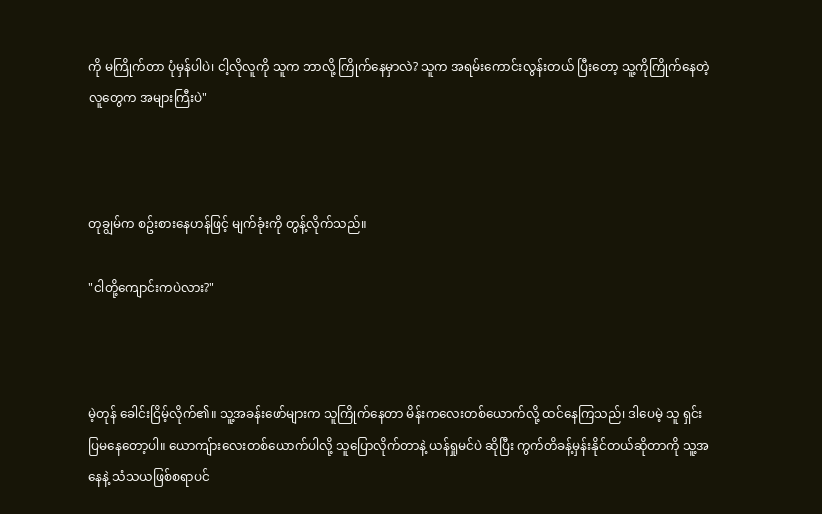ကို မကြိုက်တာ ပုံမှန်ပါပဲ၊ ငါ့လိုလူကို သူက ဘာလို့ ကြိုက်နေမှာလဲ? သူက အရမ်းကောင်းလွန်းတယ် ပြီးတော့ သူ့ကိုကြိုက်နေတဲ့လူတွေက အများကြီးပဲ"



တုချွမ်က စဥ်းစားနေဟန်ဖြင့် မျက်ခုံးကို တွန့်လိုက်သည်။

"ငါတို့ကျောင်းကပဲလား?"



မဲ့တုန် ခေါင်းငြိမ့်လိုက်၏။ သူ့အခန်းဖော်များက သူကြိုက်နေတာ မိန်းကလေးတစ်ယောက်လို့ ထင်နေကြသည်၊ ဒါပေမဲ့ သူ ရှင်းပြမနေတော့ပါ။ ယောကျ်ားလေးတစ်ယောက်ပါလို့ သူပြောလိုက်တာနဲ့ ယန်ရှုမင်ပဲ ဆိုပြီး ကွက်တိခန့်မှန်းနိုင်တယ်ဆိုတာကို သူ့အနေနဲ့ သံသယဖြစ်စရာပင်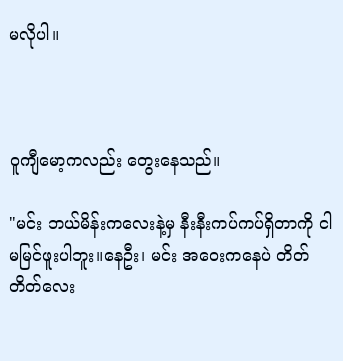မလိုပါ။



ဝူကျီမော့ကလည်း တွေးနေသည်။

"မင်း ဘယ်မိန်းကလေးနဲ့မှ နီးနီးကပ်ကပ်ရှိတာကို ငါ မမြင်ဖူးပါဘူး။နေဦး၊ မင်း အဝေးကနေပဲ တိတ်တိတ်လေး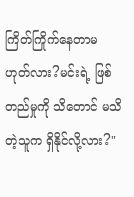ကြိတ်ကြိုက်နေတာမဟုတ်လား?မင်းရဲ့ ဖြစ်တည်မှုကို သိတောင် မသိတဲ့သူက ရှိနိုင်လို့လား?"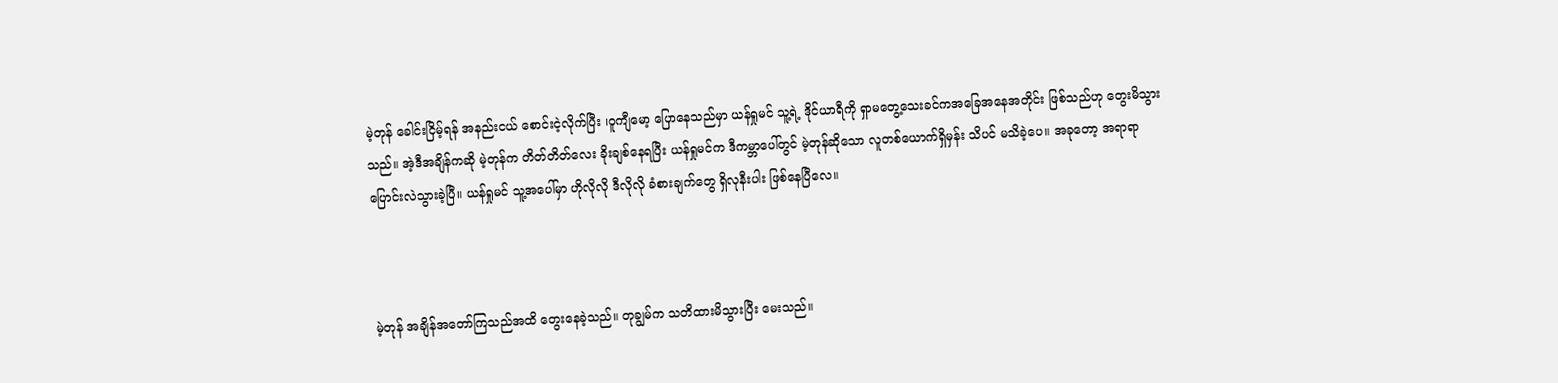မဲ့တုန် ခေါင်းငြိမ့်ရန် အနည်းငယ် စောင်းငဲ့လိုက်ပြီး ၊ဝူကျီမော့ ပြောနေသည်မှာ ယန်ရှုမင် သူ့ရဲ့ ဒိုင်ယာရီကို ရှာမတွေ့သေးခင်ကအခြေအနေအတိုင်း ဖြစ်သည်ဟု တွေးမိသွားသည်။ အဲ့ဒီအချိန်ကဆို မဲ့တုန်က တိတ်တိတ်လေး ခိုးချစ်နေရပြီး ယန်ရှုမင်က ဒီကမ္ဘာပေါ်တွင် မဲ့တုန်ဆိုသော လူတစ်ယောက်ရှိမှန်း သိပင် မသိခဲ့ပေ။ အခုတော့ အရာရာ ပြောင်းလဲသွားခဲ့ပြီ။ ယန်ရှုမင် သူ့အပေါ်မှာ ဟိုလိုလို ဒီလိုလို ခံစားချက်တွေ ရှိလုနီးပါး ဖြစ်နေပြီလေ။



မဲ့တုန် အချိန်အတော်ကြသည်အထိ တွေးနေခဲ့သည်။ တုချွမ်က သတိထားမိသွားပြီး မေးသည်။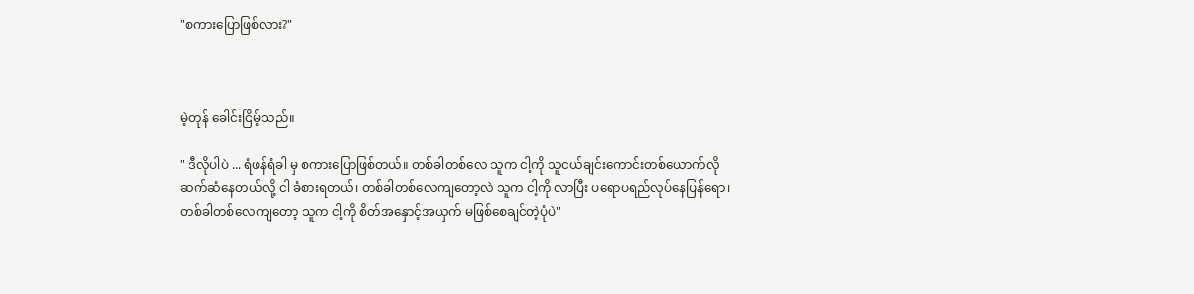"စကားပြောဖြစ်လား?"



မဲ့တုန် ခေါင်းငြိမ့်သည်။

" ဒီလိုပါပဲ ... ရံဖန်ရံခါ မှ စကားပြောဖြစ်တယ်။ တစ်ခါတစ်လေ သူက ငါ့ကို သူငယ်ချင်းကောင်းတစ်ယောက်လို ဆက်ဆံနေတယ်လို့ ငါ ခံစားရတယ်၊ တစ်ခါတစ်လေကျတော့လဲ သူက ငါ့ကို လာပြီး ပရောပရည်လုပ်နေပြန်ရော၊တစ်ခါတစ်လေကျတော့ သူက ငါ့ကို စိတ်အနှောင့်အယှက် မဖြစ်စေချင်တဲ့ပုံပဲ"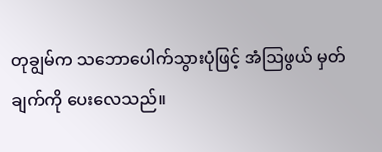တုချွမ်က သဘောပေါက်သွားပုံဖြင့် အံဩဖွယ် မှတ်ချက်ကို ပေးလေသည်။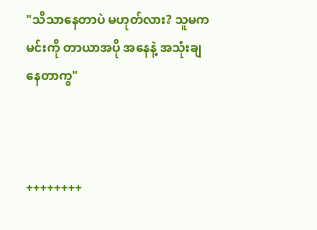"သိသာနေတာပဲ မဟုတ်လား? သူမက မင်းကို တာယာအပို အနေနဲ့ အသုံးချနေတာကွ"



++++++++